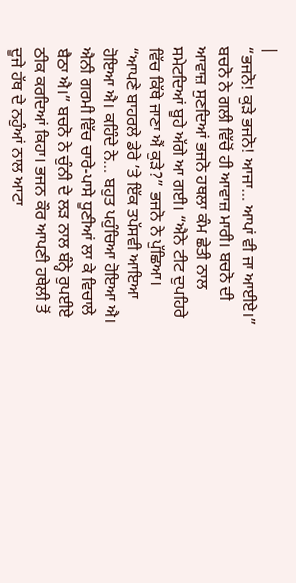|
“ਭਜਨੋ! ਕੁੜੇ ਭਜਨੋ! ਆਜਾ… ਆਪਾਂ ਵੀ ਜਾ ਆਈਏ।” ਬਚਨੋ ਨੇ ਗਲੀ ਵਿੱਚੋਂ ਹੀ ਆਵਾਜ਼ ਮਾਰੀ। ਬਚਨੋ ਦੀ ਆਵਾਜ਼ ਸੁਣਦਿਆਂ ਭਜਨੋ ਹਥਲਾ ਕੰਮ ਛੇਤੀ ਨਾਲ ਸਮੇਟਦਿਆਂ ਬੂਹੇ ਅੱਗੇ ਆ ਗਈ। “ਐਨੇ ਟੀਟ ਦੁਪਹਿਰੇ ਵਿੱਚ ਕਿੱਥੇ ਜਾਣਾ ਐਂ ਕੁੜੇ?” ਭਜਨੋ ਨੇ ਪੁੱਛਿਆ। “ਆਪਣੇ ਬਾਹਰਲੇ ਡੇਰੇ ’ਤੇ ਇੱਕ ਤਪੱਸਵੀ ਆਇਆ ਹੋਇਆ ਐ। ਕਹਿੰਦੇ ਨੇ… ਬਹੁਤ ਪਹੁੰਚਿਆ ਹੋਇਆ ਐ। ਐਨੀ ਗਰਮੀ ਵਿੱਚ ਚਾਰੇ-ਪਾਸੇ ਧੂਣੀਆਂ ਲਾ ਕੇ ਵਿਚਾਲੇ ਬੈਠਾ ਐ।” ਬਚਨੋ ਨੇ ਚੁੰਨੀ ਦੇ ਲੜ ਨਾਲ ਬੰਨ੍ਹੇ ਰੁਪਈਏ ਠੀਕ ਕਰਦਿਆਂ ਕਿਹਾ। ਭਜਨ ਕੌਰ ਆਪਣੀ ਹਥੇਲੀ ਤੋਂ ਦੂਜੇ ਹੱਥ ਦੇ ਨਹੁੰਆਂ ਨਾਲ ਆਟਾ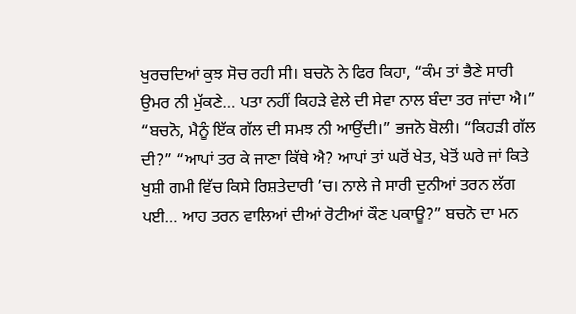ਖੁਰਚਦਿਆਂ ਕੁਝ ਸੋਚ ਰਹੀ ਸੀ। ਬਚਨੋ ਨੇ ਫਿਰ ਕਿਹਾ, “ਕੰਮ ਤਾਂ ਭੈਣੇ ਸਾਰੀ ਉਮਰ ਨੀ ਮੁੱਕਣੇ… ਪਤਾ ਨਹੀਂ ਕਿਹੜੇ ਵੇਲੇ ਦੀ ਸੇਵਾ ਨਾਲ ਬੰਦਾ ਤਰ ਜਾਂਦਾ ਐ।” “ਬਚਨੋ, ਮੈਨੂੰ ਇੱਕ ਗੱਲ ਦੀ ਸਮਝ ਨੀ ਆਉਂਦੀ।” ਭਜਨੋ ਬੋਲੀ। “ਕਿਹੜੀ ਗੱਲ ਦੀ?” “ਆਪਾਂ ਤਰ ਕੇ ਜਾਣਾ ਕਿੱਥੇ ਐ? ਆਪਾਂ ਤਾਂ ਘਰੋਂ ਖੇਤ, ਖੇਤੋਂ ਘਰੇ ਜਾਂ ਕਿਤੇ ਖੁਸ਼ੀ ਗਮੀ ਵਿੱਚ ਕਿਸੇ ਰਿਸ਼ਤੇਦਾਰੀ ’ਚ। ਨਾਲੇ ਜੇ ਸਾਰੀ ਦੁਨੀਆਂ ਤਰਨ ਲੱਗ ਪਈ… ਆਹ ਤਰਨ ਵਾਲਿਆਂ ਦੀਆਂ ਰੋਟੀਆਂ ਕੌਣ ਪਕਾਊ?” ਬਚਨੋ ਦਾ ਮਨ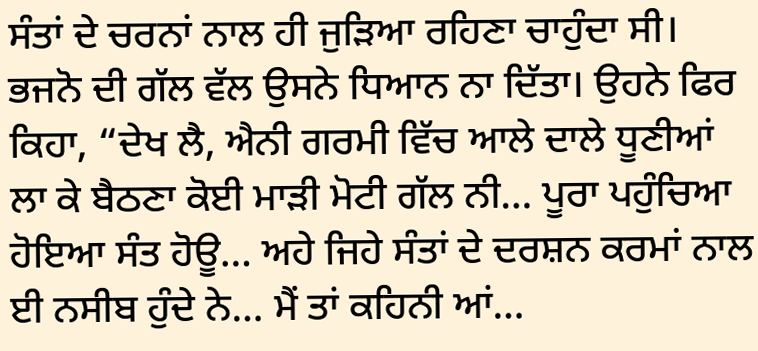ਸੰਤਾਂ ਦੇ ਚਰਨਾਂ ਨਾਲ ਹੀ ਜੁੜਿਆ ਰਹਿਣਾ ਚਾਹੁੰਦਾ ਸੀ। ਭਜਨੋ ਦੀ ਗੱਲ ਵੱਲ ਉਸਨੇ ਧਿਆਨ ਨਾ ਦਿੱਤਾ। ਉਹਨੇ ਫਿਰ ਕਿਹਾ, “ਦੇਖ ਲੈ, ਐਨੀ ਗਰਮੀ ਵਿੱਚ ਆਲੇ ਦਾਲੇ ਧੂਣੀਆਂ ਲਾ ਕੇ ਬੈਠਣਾ ਕੋਈ ਮਾੜੀ ਮੋਟੀ ਗੱਲ ਨੀ… ਪੂਰਾ ਪਹੁੰਚਿਆ ਹੋਇਆ ਸੰਤ ਹੋਊ… ਅਹੇ ਜਿਹੇ ਸੰਤਾਂ ਦੇ ਦਰਸ਼ਨ ਕਰਮਾਂ ਨਾਲ ਈ ਨਸੀਬ ਹੁੰਦੇ ਨੇ… ਮੈਂ ਤਾਂ ਕਹਿਨੀ ਆਂ…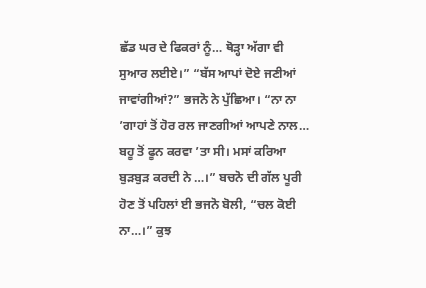ਛੱਡ ਘਰ ਦੇ ਫਿਕਰਾਂ ਨੂੰ… ਥੋੜ੍ਹਾ ਅੱਗਾ ਵੀ ਸੁਆਰ ਲਈਏ।” “ਬੱਸ ਆਪਾਂ ਦੋਏ ਜਣੀਆਂ ਜਾਵਾਂਗੀਆਂ?” ਭਜਨੋ ਨੇ ਪੁੱਛਿਆ। “ਨਾ ਨਾ ’ਗਾਹਾਂ ਤੋਂ ਹੋਰ ਰਲ ਜਾਣਗੀਆਂ ਆਪਣੇ ਨਾਲ… ਬਹੂ ਤੋਂ ਫੂਨ ਕਰਵਾ ’ਤਾ ਸੀ। ਮਸਾਂ ਕਰਿਆ ਬੁੜਬੁੜ ਕਰਦੀ ਨੇ …।” ਬਚਨੋ ਦੀ ਗੱਲ ਪੂਰੀ ਹੋਣ ਤੋਂ ਪਹਿਲਾਂ ਈ ਭਜਨੋ ਬੋਲੀ, “ਚਲ ਕੋਈ ਨਾ…।” ਕੁਝ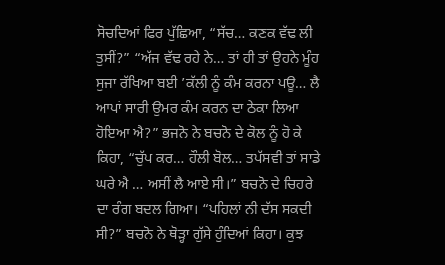ਸੋਚਦਿਆਂ ਫਿਰ ਪੁੱਛਿਆ, “ਸੱਚ… ਕਣਕ ਵੱਢ ਲੀ ਤੁਸੀਂ?” “ਅੱਜ ਵੱਢ ਰਹੇ ਨੇ… ਤਾਂ ਹੀ ਤਾਂ ਉਹਨੇ ਮੂੰਹ ਸੁਜਾ ਰੱਖਿਆ ਬਈ ’ਕੱਲੀ ਨੂੰ ਕੰਮ ਕਰਨਾ ਪਊ… ਲੈ ਆਪਾਂ ਸਾਰੀ ਉਮਰ ਕੰਮ ਕਰਨ ਦਾ ਠੇਕਾ ਲਿਆ ਹੋਇਆ ਐ?” ਭਜਨੋ ਨੇ ਬਚਨੋ ਦੇ ਕੋਲ ਨੂੰ ਹੋ ਕੇ ਕਿਹਾ, “ਚੁੱਪ ਕਰ… ਹੌਲੀ ਬੋਲ… ਤਪੱਸਵੀ ਤਾਂ ਸਾਡੇ ਘਰੇ ਐ … ਅਸੀਂ ਲੈ ਆਏ ਸੀ।” ਬਚਨੋ ਦੇ ਚਿਹਰੇ ਦਾ ਰੰਗ ਬਦਲ ਗਿਆ। “ਪਹਿਲਾਂ ਨੀ ਦੱਸ ਸਕਦੀ ਸੀ?” ਬਚਨੋ ਨੇ ਥੋੜ੍ਹਾ ਗੁੱਸੇ ਹੁੰਦਿਆਂ ਕਿਹਾ। ਕੁਝ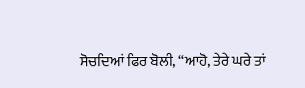ਸੋਚਦਿਆਂ ਫਿਰ ਬੋਲੀ, “ਆਹੋ, ਤੇਰੇ ਘਰੇ ਤਾਂ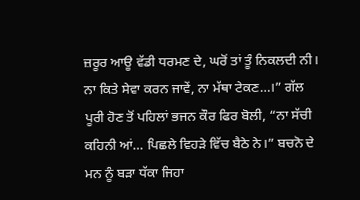ਜ਼ਰੂਰ ਆਊ ਵੱਡੀ ਧਰਮਣ ਦੇ, ਘਰੋਂ ਤਾਂ ਤੂੰ ਨਿਕਲਦੀ ਨੀ। ਨਾ ਕਿਤੇ ਸੇਵਾ ਕਰਨ ਜਾਵੇਂ, ਨਾ ਮੱਥਾ ਟੇਕਣ…।” ਗੱਲ ਪੂਰੀ ਹੋਣ ਤੋਂ ਪਹਿਲਾਂ ਭਜਨ ਕੌਰ ਫਿਰ ਬੋਲੀ, “ਨਾ ਸੱਚੀ ਕਹਿਨੀ ਆਂ… ਪਿਛਲੇ ਵਿਹੜੇ ਵਿੱਚ ਬੈਠੇ ਨੇ।” ਬਚਨੋ ਦੇ ਮਨ ਨੂੰ ਬੜਾ ਧੱਕਾ ਜਿਹਾ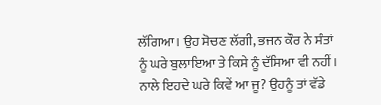ਲੱਗਿਆ। ਉਹ ਸੋਚਣ ਲੱਗੀ, ਭਜਨ ਕੌਰ ਨੇ ਸੰਤਾਂ ਨੂੰ ਘਰੇ ਬੁਲਾਇਆ ਤੇ ਕਿਸੇ ਨੂੰ ਦੱਸਿਆ ਵੀ ਨਹੀਂ। ਨਾਲੇ ਇਹਦੇ ਘਰੇ ਕਿਵੇਂ ਆ ਜੂ? ਉਹਨੂੰ ਤਾਂ ਵੱਡੇ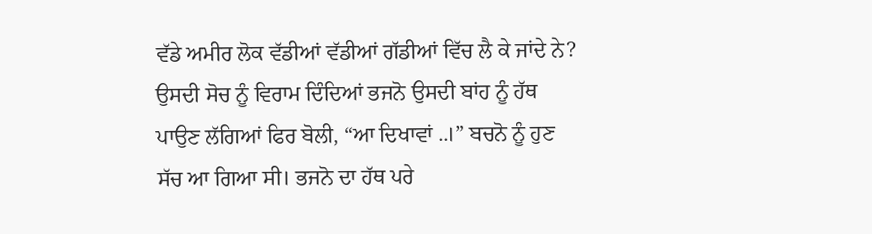ਵੱਡੇ ਅਮੀਰ ਲੋਕ ਵੱਡੀਆਂ ਵੱਡੀਆਂ ਗੱਡੀਆਂ ਵਿੱਚ ਲੈ ਕੇ ਜਾਂਦੇ ਨੇ? ਉਸਦੀ ਸੋਚ ਨੂੰ ਵਿਰਾਮ ਦਿੰਦਿਆਂ ਭਜਨੋ ਉਸਦੀ ਬਾਂਹ ਨੂੰ ਹੱਥ ਪਾਉਣ ਲੱਗਿਆਂ ਫਿਰ ਬੋਲੀ, “ਆ ਦਿਖਾਵਾਂ ..।” ਬਚਨੋ ਨੂੰ ਹੁਣ ਸੱਚ ਆ ਗਿਆ ਸੀ। ਭਜਨੋ ਦਾ ਹੱਥ ਪਰੇ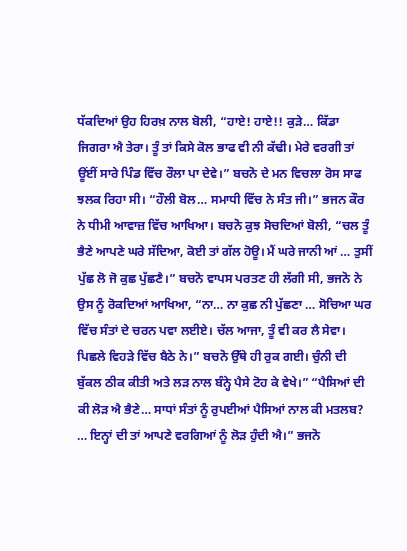ਧੱਕਦਿਆਂ ਉਹ ਹਿਰਖ਼ ਨਾਲ ਬੋਲੀ, “ਹਾਏ! ਹਾਏ!! ਕੁੜੇ… ਕਿੱਡਾ ਜਿਗਰਾ ਐ ਤੇਰਾ। ਤੂੰ ਤਾਂ ਕਿਸੇ ਕੋਲ ਭਾਫ ਵੀ ਨੀ ਕੱਢੀ। ਮੇਰੇ ਵਰਗੀ ਤਾਂ ਊਂਈਂ ਸਾਰੇ ਪਿੰਡ ਵਿੱਚ ਰੌਲਾ ਪਾ ਦੇਵੇ।” ਬਚਨੋ ਦੇ ਮਨ ਵਿਚਲਾ ਰੋਸ ਸਾਫ ਝਲਕ ਰਿਹਾ ਸੀ। “ਹੌਲੀ ਬੋਲ… ਸਮਾਧੀ ਵਿੱਚ ਨੇ ਸੰਤ ਜੀ।” ਭਜਨ ਕੌਰ ਨੇ ਧੀਮੀ ਆਵਾਜ਼ ਵਿੱਚ ਆਖਿਆ। ਬਚਨੋ ਕੁਝ ਸੋਚਦਿਆਂ ਬੋਲੀ, “ਚਲ ਤੂੰ ਭੈਣੇ ਆਪਣੇ ਘਰੇ ਸੱਦਿਆ, ਕੋਈ ਤਾਂ ਗੱਲ ਹੋਊ। ਮੈਂ ਘਰੇ ਜਾਨੀ ਆਂ … ਤੁਸੀਂ ਪੁੱਛ ਲੋ ਜੋ ਕੁਛ ਪੁੱਛਣੈ।” ਬਚਨੋ ਵਾਪਸ ਪਰਤਣ ਹੀ ਲੱਗੀ ਸੀ, ਭਜਨੋ ਨੇ ਉਸ ਨੂੰ ਰੋਕਦਿਆਂ ਆਖਿਆ, “ਨਾ… ਨਾ ਕੁਛ ਨੀ ਪੁੱਛਣਾ … ਸੋਚਿਆ ਘਰ ਵਿੱਚ ਸੰਤਾਂ ਦੇ ਚਰਨ ਪਵਾ ਲਈਏ। ਚੱਲ ਆਜਾ, ਤੂੰ ਵੀ ਕਰ ਲੈ ਸੇਵਾ। ਪਿਛਲੇ ਵਿਹੜੇ ਵਿੱਚ ਬੈਠੇ ਨੇ।” ਬਚਨੋ ਉੱਥੇ ਹੀ ਰੁਕ ਗਈ। ਚੁੰਨੀ ਦੀ ਬੁੱਕਲ ਠੀਕ ਕੀਤੀ ਅਤੇ ਲੜ ਨਾਲ ਬੰਨ੍ਹੇ ਪੈਸੇ ਟੋਹ ਕੇ ਵੇਖੇ।” “ਪੈਸਿਆਂ ਦੀ ਕੀ ਲੋੜ ਐ ਭੈਣੇ… ਸਾਧਾਂ ਸੰਤਾਂ ਨੂੰ ਰੁਪਈਆਂ ਪੈਸਿਆਂ ਨਾਲ ਕੀ ਮਤਲਬ? … ਇਨ੍ਹਾਂ ਦੀ ਤਾਂ ਆਪਣੇ ਵਰਗਿਆਂ ਨੂੰ ਲੋੜ ਹੁੰਦੀ ਐ।” ਭਜਨੋ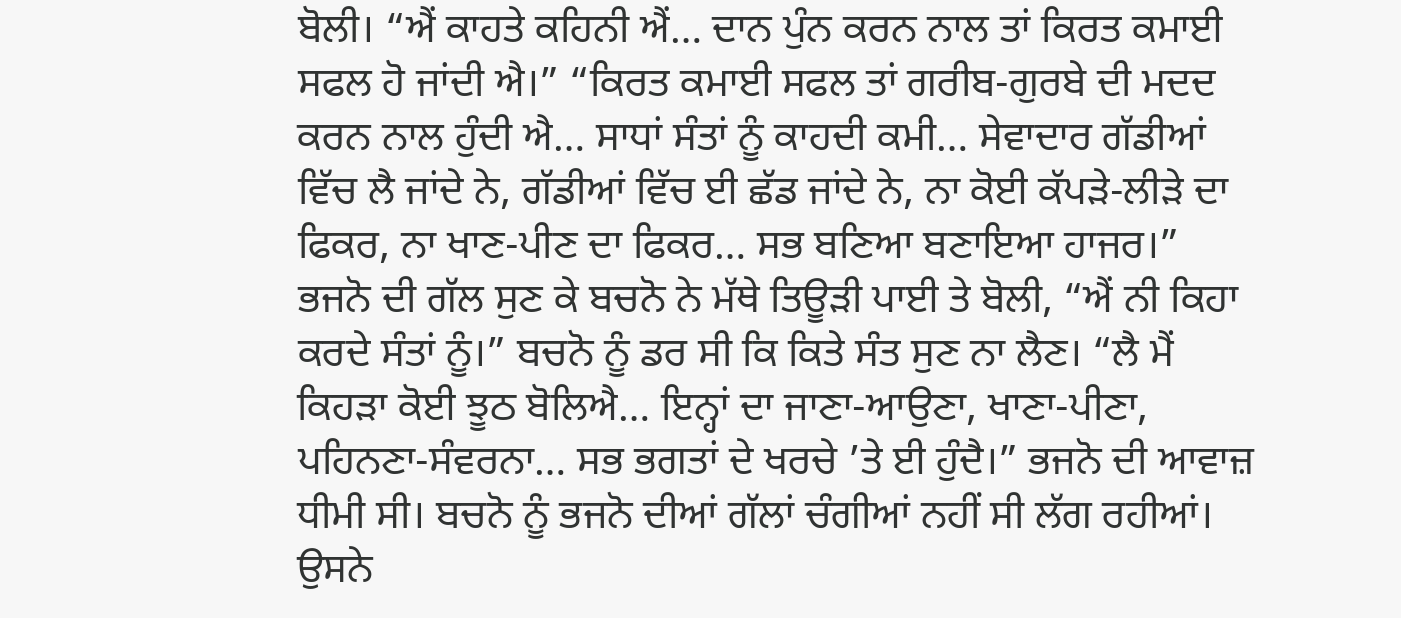ਬੋਲੀ। “ਐਂ ਕਾਹਤੇ ਕਹਿਨੀ ਐਂ… ਦਾਨ ਪੁੰਨ ਕਰਨ ਨਾਲ ਤਾਂ ਕਿਰਤ ਕਮਾਈ ਸਫਲ ਹੋ ਜਾਂਦੀ ਐ।” “ਕਿਰਤ ਕਮਾਈ ਸਫਲ ਤਾਂ ਗਰੀਬ-ਗੁਰਬੇ ਦੀ ਮਦਦ ਕਰਨ ਨਾਲ ਹੁੰਦੀ ਐ… ਸਾਧਾਂ ਸੰਤਾਂ ਨੂੰ ਕਾਹਦੀ ਕਮੀ… ਸੇਵਾਦਾਰ ਗੱਡੀਆਂ ਵਿੱਚ ਲੈ ਜਾਂਦੇ ਨੇ, ਗੱਡੀਆਂ ਵਿੱਚ ਈ ਛੱਡ ਜਾਂਦੇ ਨੇ, ਨਾ ਕੋਈ ਕੱਪੜੇ-ਲੀੜੇ ਦਾ ਫਿਕਰ, ਨਾ ਖਾਣ-ਪੀਣ ਦਾ ਫਿਕਰ… ਸਭ ਬਣਿਆ ਬਣਾਇਆ ਹਾਜਰ।” ਭਜਨੋ ਦੀ ਗੱਲ ਸੁਣ ਕੇ ਬਚਨੋ ਨੇ ਮੱਥੇ ਤਿਊੜੀ ਪਾਈ ਤੇ ਬੋਲੀ, “ਐਂ ਨੀ ਕਿਹਾ ਕਰਦੇ ਸੰਤਾਂ ਨੂੰ।” ਬਚਨੋ ਨੂੰ ਡਰ ਸੀ ਕਿ ਕਿਤੇ ਸੰਤ ਸੁਣ ਨਾ ਲੈਣ। “ਲੈ ਮੈਂ ਕਿਹੜਾ ਕੋਈ ਝੂਠ ਬੋਲਿਐ… ਇਨ੍ਹਾਂ ਦਾ ਜਾਣਾ-ਆਉਣਾ, ਖਾਣਾ-ਪੀਣਾ, ਪਹਿਨਣਾ-ਸੰਵਰਨਾ… ਸਭ ਭਗਤਾਂ ਦੇ ਖਰਚੇ ’ਤੇ ਈ ਹੁੰਦੈ।” ਭਜਨੋ ਦੀ ਆਵਾਜ਼ ਧੀਮੀ ਸੀ। ਬਚਨੋ ਨੂੰ ਭਜਨੋ ਦੀਆਂ ਗੱਲਾਂ ਚੰਗੀਆਂ ਨਹੀਂ ਸੀ ਲੱਗ ਰਹੀਆਂ। ਉਸਨੇ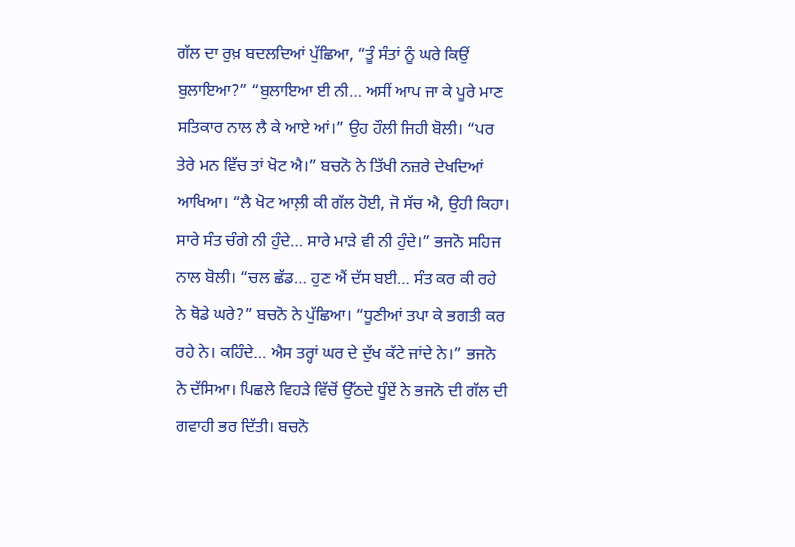ਗੱਲ ਦਾ ਰੁਖ਼ ਬਦਲਦਿਆਂ ਪੁੱਛਿਆ, “ਤੂੰ ਸੰਤਾਂ ਨੂੰ ਘਰੇ ਕਿਉਂ ਬੁਲਾਇਆ?” “ਬੁਲਾਇਆ ਈ ਨੀ… ਅਸੀਂ ਆਪ ਜਾ ਕੇ ਪੂਰੇ ਮਾਣ ਸਤਿਕਾਰ ਨਾਲ ਲੈ ਕੇ ਆਏ ਆਂ।” ਉਹ ਹੌਲੀ ਜਿਹੀ ਬੋਲੀ। “ਪਰ ਤੇਰੇ ਮਨ ਵਿੱਚ ਤਾਂ ਖੋਟ ਐ।” ਬਚਨੋ ਨੇ ਤਿੱਖੀ ਨਜ਼ਰੇ ਦੇਖਦਿਆਂ ਆਖਿਆ। “ਲੈ ਖੋਟ ਆਲ਼ੀ ਕੀ ਗੱਲ ਹੋਈ, ਜੋ ਸੱਚ ਐ, ਉਹੀ ਕਿਹਾ। ਸਾਰੇ ਸੰਤ ਚੰਗੇ ਨੀ ਹੁੰਦੇ… ਸਾਰੇ ਮਾੜੇ ਵੀ ਨੀ ਹੁੰਦੇ।” ਭਜਨੋ ਸਹਿਜ ਨਾਲ ਬੋਲੀ। “ਚਲ ਛੱਡ… ਹੁਣ ਐਂ ਦੱਸ ਬਈ… ਸੰਤ ਕਰ ਕੀ ਰਹੇ ਨੇ ਥੋਡੇ ਘਰੇ?” ਬਚਨੋ ਨੇ ਪੁੱਛਿਆ। “ਧੂਣੀਆਂ ਤਪਾ ਕੇ ਭਗਤੀ ਕਰ ਰਹੇ ਨੇ। ਕਹਿੰਦੇ… ਐਸ ਤਰ੍ਹਾਂ ਘਰ ਦੇ ਦੁੱਖ ਕੱਟੇ ਜਾਂਦੇ ਨੇ।” ਭਜਨੋ ਨੇ ਦੱਸਿਆ। ਪਿਛਲੇ ਵਿਹੜੇ ਵਿੱਚੋਂ ਉੱਠਦੇ ਧੂੰਏਂ ਨੇ ਭਜਨੋ ਦੀ ਗੱਲ ਦੀ ਗਵਾਹੀ ਭਰ ਦਿੱਤੀ। ਬਚਨੋ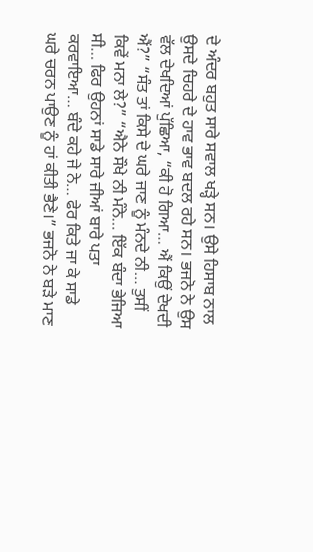ਦੇ ਅੰਦਰ ਬਹੁਤ ਸਾਰੇ ਸਵਾਲ ਖੜ੍ਹੇ ਸਨ। ਉਸੇ ਹਿਸਾਬ ਨਾਲ ਉਸਦੇ ਚਿਹਰੇ ਦੇ ਹਾਵ ਭਾਵ ਬਦਲ ਰਹੇ ਸਨ। ਭਜਨੋ ਨੇ ਉਸ ਵੱਲ ਦੇਖਦਿਆਂ ਪੁੱਛਿਆ, “ਕੀ ਹੋ ਗਿਆ… ਐਂ ਕਿਉਂ ਦੇਖਦੀ ਐਂ?” “ਸੰਤ ਤਾਂ ਕਿਸੇ ਦੇ ਘਰੇ ਜਾਣ ਨੂੰ ਮੰਨਦੇ ਨੀ… ਤੁਸੀਂ ਕਿਵੇਂ ਮਨਾ ਲੇ?” “ਐਨੇ ਸੌਖੇ ਨੀ ਮੰਨੇ… ਇੱਕ ਬੰਦਾ ਭੇਜਿਆ ਸੀ… ਫਿਰ ਉਹਨਾਂ ਸਾਡੇ ਸਾਰੇ ਜੀਆਂ ਬਾਰੇ ਪਤਾ ਕਰਵਾਇਆ… ਬੰਦੇ ਕਹੇ ਜੇ ਨੇ… ਫੇਰ ਕਿਤੇ ਜਾ ਕੇ ਸਾਡੇ ਘਰੇ ਚਰਨ ਪਾਉਣ ਨੂੰ ਹਾਂ ਕੀਤੀ ਭੈਣੇ।” ਭਜਨੋ ਨੇ ਬੜੇ ਮਾਣ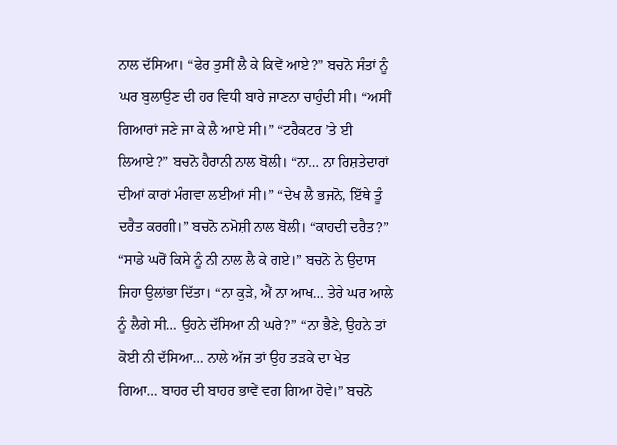ਨਾਲ ਦੱਸਿਆ। “ਫੇਰ ਤੁਸੀਂ ਲੈ ਕੇ ਕਿਵੇਂ ਆਏ?” ਬਚਨੋ ਸੰਤਾਂ ਨੂੰ ਘਰ ਬੁਲਾਉਣ ਦੀ ਹਰ ਵਿਧੀ ਬਾਰੇ ਜਾਣਨਾ ਚਾਹੁੰਦੀ ਸੀ। “ਅਸੀਂ ਗਿਆਰਾਂ ਜਣੇ ਜਾ ਕੇ ਲੈ ਆਏ ਸੀ।” “ਟਰੈਕਟਰ ’ਤੇ ਈ ਲਿਆਏ?” ਬਚਨੋ ਹੈਰਾਨੀ ਨਾਲ ਬੋਲੀ। “ਨਾ… ਨਾ ਰਿਸ਼ਤੇਦਾਰਾਂ ਦੀਆਂ ਕਾਰਾਂ ਮੰਗਵਾ ਲਈਆਂ ਸੀ।” “ਦੇਖ ਲੈ ਭਜਨੋ, ਇੱਥੇ ਤੂੰ ਦਰੈਤ ਕਰਗੀ।” ਬਚਨੋ ਨਮੋਸ਼ੀ ਨਾਲ ਬੋਲੀ। “ਕਾਹਦੀ ਦਰੈਤ?” “ਸਾਡੇ ਘਰੋਂ ਕਿਸੇ ਨੂੰ ਨੀ ਨਾਲ ਲੈ ਕੇ ਗਏ।” ਬਚਨੋ ਨੇ ਉਦਾਸ ਜਿਹਾ ਉਲਾਂਭਾ ਦਿੱਤਾ। “ਨਾ ਕੁੜੇ, ਐਂ ਨਾ ਆਖ… ਤੇਰੇ ਘਰ ਆਲੇ ਨੂੰ ਲੈਗੇ ਸੀ… ਉਹਨੇ ਦੱਸਿਆ ਨੀ ਘਰੇ?” “ਨਾ ਭੈਣੇ, ਉਹਨੇ ਤਾਂ ਕੋਈ ਨੀ ਦੱਸਿਆ… ਨਾਲੇ ਅੱਜ ਤਾਂ ਉਹ ਤੜਕੇ ਦਾ ਖੇਤ ਗਿਆ… ਬਾਹਰ ਦੀ ਬਾਹਰ ਭਾਵੇਂ ਵਗ ਗਿਆ ਹੋਵੇ।” ਬਚਨੋ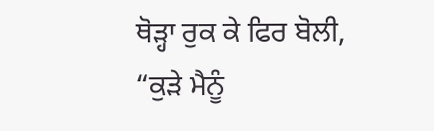ਥੋੜ੍ਹਾ ਰੁਕ ਕੇ ਫਿਰ ਬੋਲੀ, “ਕੁੜੇ ਮੈਨੂੰ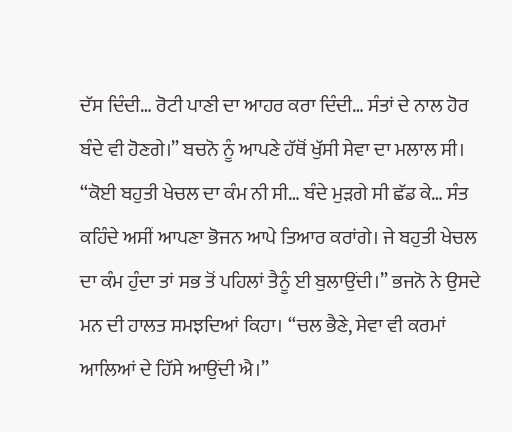ਦੱਸ ਦਿੰਦੀ… ਰੋਟੀ ਪਾਣੀ ਦਾ ਆਹਰ ਕਰਾ ਦਿੰਦੀ… ਸੰਤਾਂ ਦੇ ਨਾਲ ਹੋਰ ਬੰਦੇ ਵੀ ਹੋਣਗੇ।” ਬਚਨੋ ਨੂੰ ਆਪਣੇ ਹੱਥੋਂ ਖੁੱਸੀ ਸੇਵਾ ਦਾ ਮਲਾਲ ਸੀ। “ਕੋਈ ਬਹੁਤੀ ਖੇਚਲ ਦਾ ਕੰਮ ਨੀ ਸੀ… ਬੰਦੇ ਮੁੜਗੇ ਸੀ ਛੱਡ ਕੇ… ਸੰਤ ਕਹਿੰਦੇ ਅਸੀਂ ਆਪਣਾ ਭੋਜਨ ਆਪੇ ਤਿਆਰ ਕਰਾਂਗੇ। ਜੇ ਬਹੁਤੀ ਖੇਚਲ ਦਾ ਕੰਮ ਹੁੰਦਾ ਤਾਂ ਸਭ ਤੋਂ ਪਹਿਲਾਂ ਤੈਨੂੰ ਈ ਬੁਲਾਉਂਦੀ।” ਭਜਨੋ ਨੇ ਉਸਦੇ ਮਨ ਦੀ ਹਾਲਤ ਸਮਝਦਿਆਂ ਕਿਹਾ। “ਚਲ ਭੈਣੇ, ਸੇਵਾ ਵੀ ਕਰਮਾਂ ਆਲਿਆਂ ਦੇ ਹਿੱਸੇ ਆਉਂਦੀ ਐ।”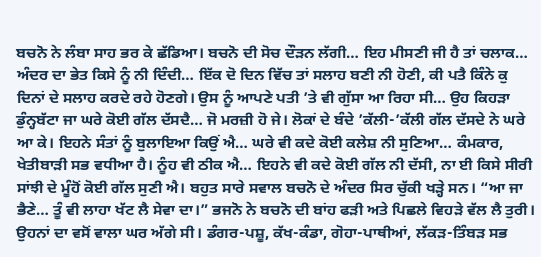ਬਚਨੋ ਨੇ ਲੰਬਾ ਸਾਹ ਭਰ ਕੇ ਛੱਡਿਆ। ਬਚਨੋ ਦੀ ਸੋਚ ਦੌੜਨ ਲੱਗੀ… ਇਹ ਮੀਸਣੀ ਜੀ ਹੈ ਤਾਂ ਚਲਾਕ… ਅੰਦਰ ਦਾ ਭੇਤ ਕਿਸੇ ਨੂੰ ਨੀ ਦਿੰਦੀ… ਇੱਕ ਦੋ ਦਿਨ ਵਿੱਚ ਤਾਂ ਸਲਾਹ ਬਣੀ ਨੀ ਹੋਣੀ, ਕੀ ਪਤੈ ਕਿੰਨੇ ਕੁ ਦਿਨਾਂ ਦੇ ਸਲਾਹ ਕਰਦੇ ਰਹੇ ਹੋਣਗੇ। ਉਸ ਨੂੰ ਆਪਣੇ ਪਤੀ ’ਤੇ ਵੀ ਗੁੱਸਾ ਆ ਰਿਹਾ ਸੀ… ਉਹ ਕਿਹੜਾ ਡੁੰਨ੍ਹਬੱਟਾ ਜਾ ਘਰੇ ਕੋਈ ਗੱਲ ਦੱਸਦੈ… ਜੋ ਮਰਜ਼ੀ ਹੋ ਜੇ। ਲੋਕਾਂ ਦੇ ਬੰਦੇ ’ਕੱਲੀ-’ਕੱਲੀ ਗੱਲ ਦੱਸਦੇ ਨੇ ਘਰੇ ਆ ਕੇ। ਇਹਨੇ ਸੰਤਾਂ ਨੂੰ ਬੁਲਾਇਆ ਕਿਉਂ ਐ… ਘਰੇ ਵੀ ਕਦੇ ਕੋਈ ਕਲੇਸ਼ ਨੀ ਸੁਣਿਆ… ਕੰਮਕਾਰ, ਖੇਤੀਬਾੜੀ ਸਭ ਵਧੀਆ ਹੈ। ਨੂੰਹ ਵੀ ਠੀਕ ਐ… ਇਹਨੇ ਵੀ ਕਦੇ ਕੋਈ ਗੱਲ ਨੀ ਦੱਸੀ, ਨਾ ਈ ਕਿਸੇ ਸੀਰੀ ਸਾਂਝੀ ਦੇ ਮੂੰਹੋਂ ਕੋਈ ਗੱਲ ਸੁਣੀ ਐ। ਬਹੁਤ ਸਾਰੇ ਸਵਾਲ ਬਚਨੋ ਦੇ ਅੰਦਰ ਸਿਰ ਚੁੱਕੀ ਖੜ੍ਹੇ ਸਨ। “ਆ ਜਾ ਭੈਣੇ… ਤੂੰ ਵੀ ਲਾਹਾ ਖੱਟ ਲੈ ਸੇਵਾ ਦਾ।” ਭਜਨੋ ਨੇ ਬਚਨੋ ਦੀ ਬਾਂਹ ਫੜੀ ਅਤੇ ਪਿਛਲੇ ਵਿਹੜੇ ਵੱਲ ਲੈ ਤੁਰੀ। ਉਹਨਾਂ ਦਾ ਵਸੋਂ ਵਾਲਾ ਘਰ ਅੱਗੇ ਸੀ। ਡੰਗਰ-ਪਸ਼ੂ, ਕੱਖ-ਕੰਡਾ, ਗੋਹਾ-ਪਾਥੀਆਂ, ਲੱਕੜ-ਤਿੰਬੜ ਸਭ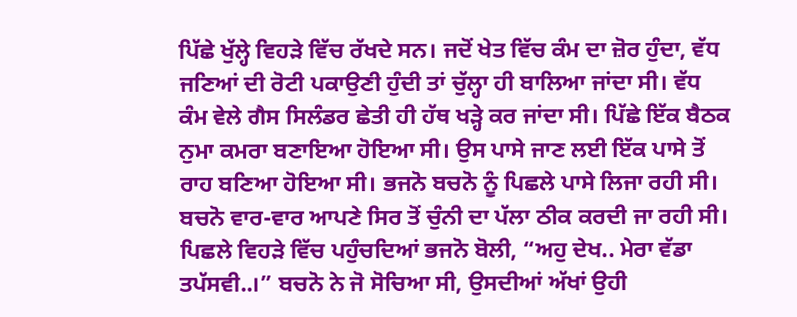ਪਿੱਛੇ ਖੁੱਲ੍ਹੇ ਵਿਹੜੇ ਵਿੱਚ ਰੱਖਦੇ ਸਨ। ਜਦੋਂ ਖੇਤ ਵਿੱਚ ਕੰਮ ਦਾ ਜ਼ੋਰ ਹੁੰਦਾ, ਵੱਧ ਜਣਿਆਂ ਦੀ ਰੋਟੀ ਪਕਾਉਣੀ ਹੁੰਦੀ ਤਾਂ ਚੁੱਲ੍ਹਾ ਹੀ ਬਾਲਿਆ ਜਾਂਦਾ ਸੀ। ਵੱਧ ਕੰਮ ਵੇਲੇ ਗੈਸ ਸਿਲੰਡਰ ਛੇਤੀ ਹੀ ਹੱਥ ਖੜ੍ਹੇ ਕਰ ਜਾਂਦਾ ਸੀ। ਪਿੱਛੇ ਇੱਕ ਬੈਠਕ ਨੁਮਾ ਕਮਰਾ ਬਣਾਇਆ ਹੋਇਆ ਸੀ। ਉਸ ਪਾਸੇ ਜਾਣ ਲਈ ਇੱਕ ਪਾਸੇ ਤੋਂ ਰਾਹ ਬਣਿਆ ਹੋਇਆ ਸੀ। ਭਜਨੋ ਬਚਨੋ ਨੂੰ ਪਿਛਲੇ ਪਾਸੇ ਲਿਜਾ ਰਹੀ ਸੀ। ਬਚਨੋ ਵਾਰ-ਵਾਰ ਆਪਣੇ ਸਿਰ ਤੋਂ ਚੁੰਨੀ ਦਾ ਪੱਲਾ ਠੀਕ ਕਰਦੀ ਜਾ ਰਹੀ ਸੀ। ਪਿਛਲੇ ਵਿਹੜੇ ਵਿੱਚ ਪਹੁੰਚਦਿਆਂ ਭਜਨੋ ਬੋਲੀ, “ਅਹੁ ਦੇਖ.. ਮੇਰਾ ਵੱਡਾ ਤਪੱਸਵੀ..।” ਬਚਨੋ ਨੇ ਜੋ ਸੋਚਿਆ ਸੀ, ਉਸਦੀਆਂ ਅੱਖਾਂ ਉਹੀ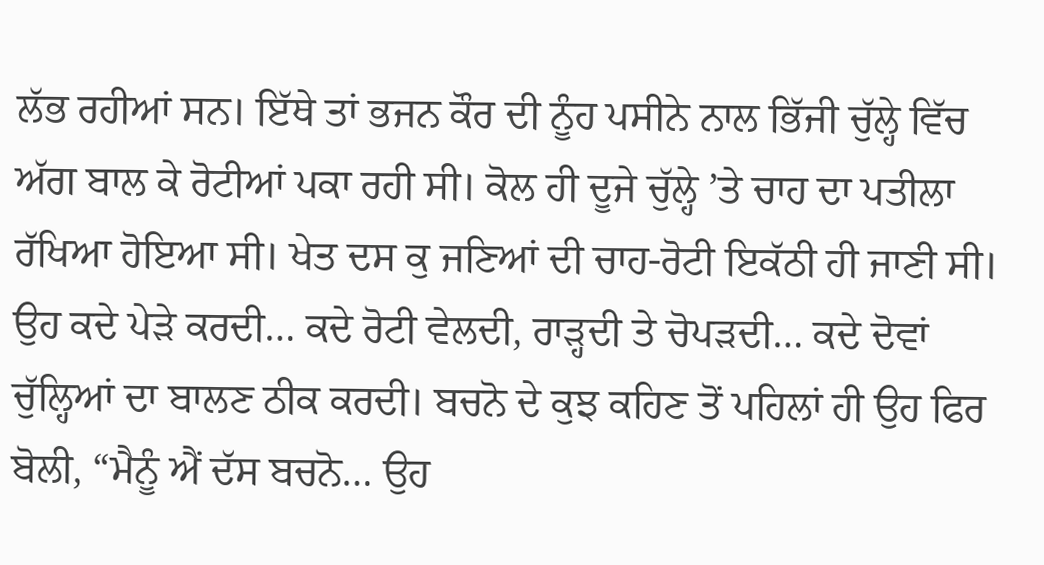ਲੱਭ ਰਹੀਆਂ ਸਨ। ਇੱਥੇ ਤਾਂ ਭਜਨ ਕੌਰ ਦੀ ਨੂੰਹ ਪਸੀਨੇ ਨਾਲ ਭਿੱਜੀ ਚੁੱਲ੍ਹੇ ਵਿੱਚ ਅੱਗ ਬਾਲ ਕੇ ਰੋਟੀਆਂ ਪਕਾ ਰਹੀ ਸੀ। ਕੋਲ ਹੀ ਦੂਜੇ ਚੁੱਲ੍ਹੇ ’ਤੇ ਚਾਹ ਦਾ ਪਤੀਲਾ ਰੱਖਿਆ ਹੋਇਆ ਸੀ। ਖੇਤ ਦਸ ਕੁ ਜਣਿਆਂ ਦੀ ਚਾਹ-ਰੋਟੀ ਇਕੱਠੀ ਹੀ ਜਾਣੀ ਸੀ। ਉਹ ਕਦੇ ਪੇੜੇ ਕਰਦੀ… ਕਦੇ ਰੋਟੀ ਵੇਲਦੀ, ਰਾੜ੍ਹਦੀ ਤੇ ਚੋਪੜਦੀ… ਕਦੇ ਦੋਵਾਂ ਚੁੱਲ੍ਹਿਆਂ ਦਾ ਬਾਲਣ ਠੀਕ ਕਰਦੀ। ਬਚਨੋ ਦੇ ਕੁਝ ਕਹਿਣ ਤੋਂ ਪਹਿਲਾਂ ਹੀ ਉਹ ਫਿਰ ਬੋਲੀ, “ਮੈਨੂੰ ਐਂ ਦੱਸ ਬਚਨੋ… ਉਹ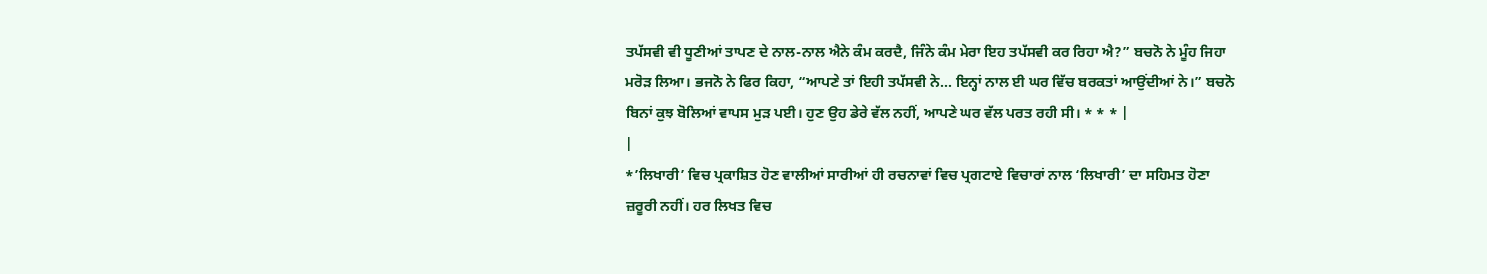ਤਪੱਸਵੀ ਵੀ ਧੂਣੀਆਂ ਤਾਪਣ ਦੇ ਨਾਲ-ਨਾਲ ਐਨੇ ਕੰਮ ਕਰਦੈ, ਜਿੰਨੇ ਕੰਮ ਮੇਰਾ ਇਹ ਤਪੱਸਵੀ ਕਰ ਰਿਹਾ ਐ?” ਬਚਨੋ ਨੇ ਮੂੰਹ ਜਿਹਾ ਮਰੋੜ ਲਿਆ। ਭਜਨੋ ਨੇ ਫਿਰ ਕਿਹਾ, “ਆਪਣੇ ਤਾਂ ਇਹੀ ਤਪੱਸਵੀ ਨੇ… ਇਨ੍ਹਾਂ ਨਾਲ ਈ ਘਰ ਵਿੱਚ ਬਰਕਤਾਂ ਆਉਂਦੀਆਂ ਨੇ।” ਬਚਨੋ ਬਿਨਾਂ ਕੁਝ ਬੋਲਿਆਂ ਵਾਪਸ ਮੁੜ ਪਈ। ਹੁਣ ਉਹ ਡੇਰੇ ਵੱਲ ਨਹੀਂ, ਆਪਣੇ ਘਰ ਵੱਲ ਪਰਤ ਰਹੀ ਸੀ। * * * |
|
*’ਲਿਖਾਰੀ’ ਵਿਚ ਪ੍ਰਕਾਸ਼ਿਤ ਹੋਣ ਵਾਲੀਆਂ ਸਾਰੀਆਂ ਹੀ ਰਚਨਾਵਾਂ ਵਿਚ ਪ੍ਰਗਟਾਏ ਵਿਚਾਰਾਂ ਨਾਲ ‘ਲਿਖਾਰੀ’ ਦਾ ਸਹਿਮਤ ਹੋਣਾ ਜ਼ਰੂਰੀ ਨਹੀਂ। ਹਰ ਲਿਖਤ ਵਿਚ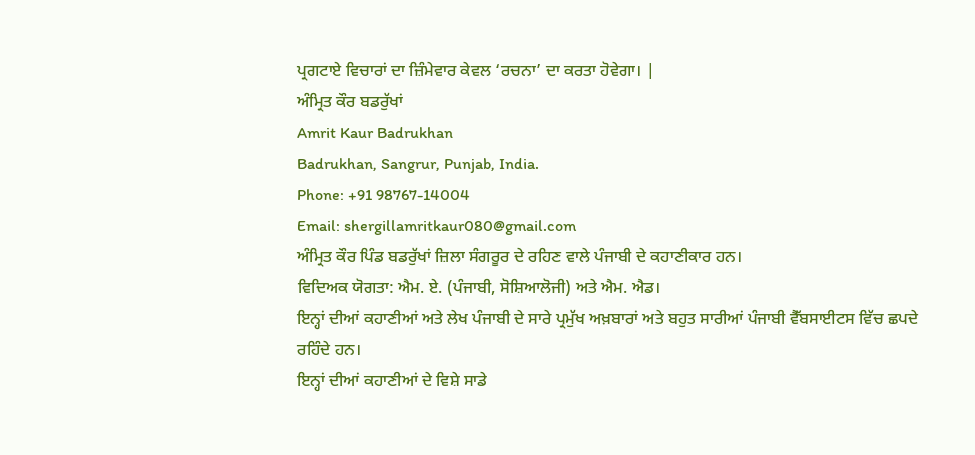ਪ੍ਰਗਟਾਏ ਵਿਚਾਰਾਂ ਦਾ ਜ਼ਿੰਮੇਵਾਰ ਕੇਵਲ ‘ਰਚਨਾ’ ਦਾ ਕਰਤਾ ਹੋਵੇਗਾ। |
ਅੰਮ੍ਰਿਤ ਕੌਰ ਬਡਰੁੱਖਾਂ
Amrit Kaur Badrukhan
Badrukhan, Sangrur, Punjab, India.
Phone: +91 98767-14004
Email: shergillamritkaur080@gmail.com
ਅੰਮ੍ਰਿਤ ਕੌਰ ਪਿੰਡ ਬਡਰੁੱਖਾਂ ਜ਼ਿਲਾ ਸੰਗਰੂਰ ਦੇ ਰਹਿਣ ਵਾਲੇ ਪੰਜਾਬੀ ਦੇ ਕਹਾਣੀਕਾਰ ਹਨ।
ਵਿਦਿਅਕ ਯੋਗਤਾ: ਐਮ. ਏ. (ਪੰਜਾਬੀ, ਸੋਸ਼ਿਆਲੋਜੀ) ਅਤੇ ਐਮ. ਐਡ।
ਇਨ੍ਹਾਂ ਦੀਆਂ ਕਹਾਣੀਆਂ ਅਤੇ ਲੇਖ ਪੰਜਾਬੀ ਦੇ ਸਾਰੇ ਪ੍ਰਮੁੱਖ ਅਖ਼ਬਾਰਾਂ ਅਤੇ ਬਹੁਤ ਸਾਰੀਆਂ ਪੰਜਾਬੀ ਵੈੱਬਸਾਈਟਸ ਵਿੱਚ ਛਪਦੇ ਰਹਿੰਦੇ ਹਨ।
ਇਨ੍ਹਾਂ ਦੀਆਂ ਕਹਾਣੀਆਂ ਦੇ ਵਿਸ਼ੇ ਸਾਡੇ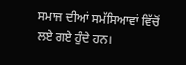ਸਮਾਜ ਦੀਆਂ ਸਮੱਸਿਆਵਾਂ ਵਿੱਚੋਂ ਲਏ ਗਏ ਹੁੰਦੇ ਹਨ।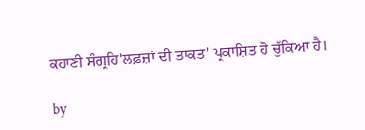ਕਹਾਣੀ ਸੰਗ੍ਰਹਿ'ਲਫ਼ਜ਼ਾਂ ਦੀ ਤਾਕਤ' ਪ੍ਰਕਾਸ਼ਿਤ ਹੋ ਚੁੱਕਿਆ ਹੈ।

by